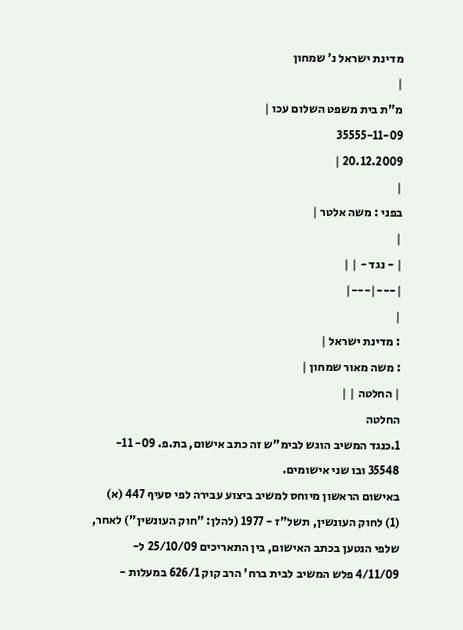מדינת ישראל נ' שמחון
|
מ"ת בית משפט השלום עכו |
35555-11-09
20.12.2009 |
|
בפני : משה אלטר |
|
| - נגד - | |
|---|---|
|
: מדינת ישראל |
: משה מאור שמחון |
| החלטה | |
החלטה
1.כנגד המשיב הוגש לבימ"ש זה כתב אישום, בת.פ. 09- 11- 35548 ובו שני אישומים.
באישום הראשון מיוחס למשיב ביצוע עבירה לפי סעיף 447 (א) (1) לחוק העונשין, תשל"ז - 1977 (להלן: "חוק העונשין") לאחר, שלפי הנטען בכתב האישום, בין התאריכים 25/10/09 ל- 4/11/09 פלש המשיב לבית ברח' הרב קוק 626/1 במעלות -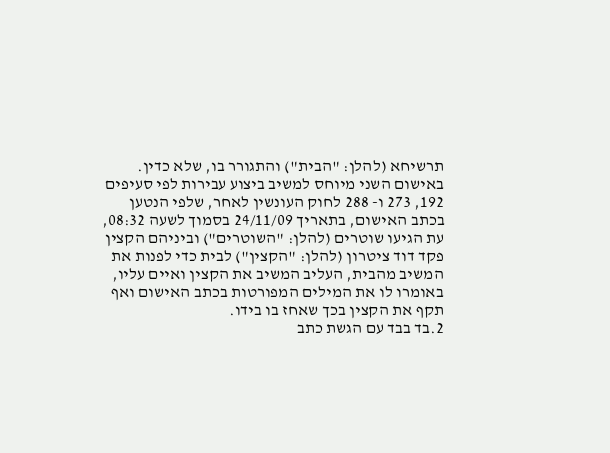תרשיחא (להלן: "הבית") והתגורר בו, שלא כדין.
באישום השני מיוחס למשיב ביצוע עבירות לפי סעיפים 192, 273 ו- 288 לחוק העונשין לאחר, שלפי הנטען בכתב האישום, בתאריך 24/11/09 בסמוך לשעה 08:32, עת הגיעו שוטרים (להלן: "השוטרים") וביניהם הקצין פקד דוד ציטרון (להלן: "הקצין") לבית כדי לפנות את המשיב מהבית, העליב המשיב את הקצין ואיים עליו, באומרו לו את המילים המפורטות בכתב האישום ואף תקף את הקצין בכך שאחז בו בידו.
2.בד בבד עם הגשת כתב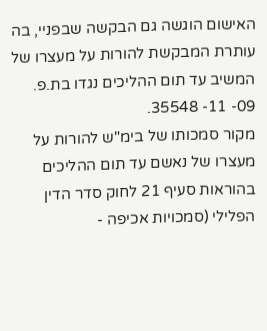האישום הוגשה גם הבקשה שבפניי, בה עותרת המבקשת להורות על מעצרו של המשיב עד תום ההליכים נגדו בת.פ. 09- 11- 35548.
מקור סמכותו של בימ"ש להורות על מעצרו של נאשם עד תום ההליכים בהוראות סעיף 21 לחוק סדר הדין הפלילי (סמכויות אכיפה -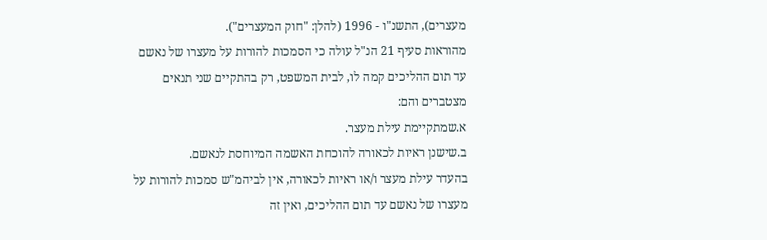מעצרים), התשנ"ו - 1996 (להלן: "חוק המעצרים").
מהוראות סעיף 21 הנ"ל עולה כי הסמכות להורות על מעצרו של נאשם עד תום ההליכים קמה לו, לבית המשפט, רק בהתקיים שני תנאים מצטברים והם:
א.שמתקיימת עילת מעצר.
ב.שישנן ראיות לכאורה להוכחת האשמה המיוחסת לנאשם.
בהעדר עילת מעצר ו/או ראיות לכאורה, אין לביהמ"ש סמכות להורות על מעצרו של נאשם עד תום ההליכים, ואין זה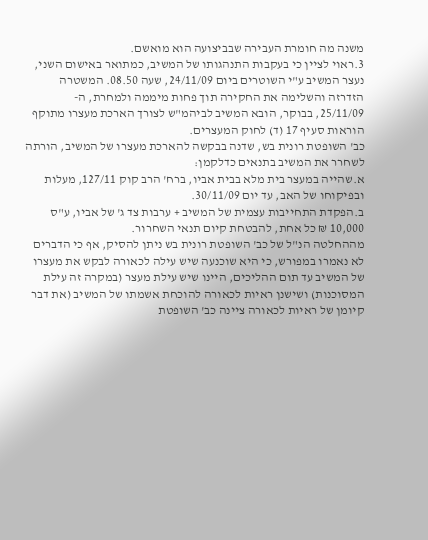משנה מה חומרת העבירה שבביצועה הוא מואשם.
3.ראוי לציין כי בעקבות התנהגותו של המשיב, כמתואר באישום השני, נעצר המשיב ע"י השוטרים ביום 24/11/09, שעה 08.50. המשטרה הזדרזה והשלימה את החקירה תוך פחות מיממה ולמחרת, ה- 25/11/09, בבוקר, הובא המשיב לביהמ"ש לצורך הארכת מעצרו מתוקף הוראות סעיף 17 (ד) לחוק המעצרים.
כב' השופטת רונית בש, שדנה בבקשה להארכת מעצרו של המשיב, הורתה לשחרר את המשיב בתנאים כדלקמן:
א.שהייה במעצר בית מלא בבית אביו, ברח' הרב קוק 127/11, מעלות ובפיקוחו של האב, עד יום 30/11/09.
ב.הפקדת התחייבות עצמית של המשיב + ערבות צד ג' של אביו, ע"ס 10,000 ₪ כל אחת, להבטחת קיום תנאי השחרור.
מההחלטה הנ"ל של כב' השופטת רונית בש ניתן להסיק, אף כי הדברים לא נאמרו במפורש, כי היא שוכנעה שיש עילה לכאורה לבקש את מעצרו של המשיב עד תום ההליכים, היינו שיש עילת מעצר (במקרה זה עילת המסוכנות) ושישנן ראיות לכאורה להוכחת אשמתו של המשיב (את דבר קיומן של ראיות לכאורה ציינה כב' השופטת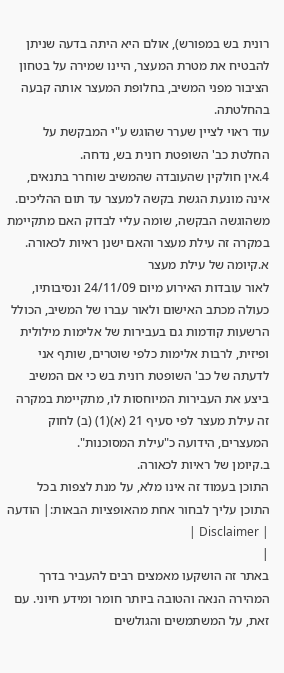רונית בש במפורש), אולם היא היתה בדעה שניתן להבטיח את מטרת המעצר, היינו שמירה על בטחון הציבור מפני המשיב, בחלופת המעצר אותה קבעה בהחלטתה.
עוד ראוי לציין שערר שהוגש ע"י המבקשת על החלטת כב' השופטת רונית בש, נדחה.
4.אין חולקין שהעובדה שהמשיב שוחרר בתנאים, אינה מונעת הגשת בקשה למעצר עד תום ההליכים. משהוגשה הבקשה, שומה עליי לבדוק האם מתקיימת במקרה זה עילת מעצר והאם ישנן ראיות לכאורה.
א.קיומה של עילת מעצר
לאור עובדות האירוע מיום 24/11/09 ונסיבותיו, כעולה מכתב האישום ולאור עברו של המשיב, הכולל הרשעות קודמות גם בעבירות של אלימות מילולית ופיזית, לרבות אלימות כלפי שוטרים, שותף אני לדעתה של כב' השופטת רונית בש כי אם המשיב ביצע את העבירות המיוחסות לו, מתקיימת במקרה זה עילת מעצר לפי סעיף 21 (א)(1) (ב) לחוק המעצרים, הידועה כ"עילת המסוכנות".
ב.קיומן של ראיות לכאורה.
התוכן בעמוד זה אינו מלא, על מנת לצפות בכל התוכן עליך לבחור אחת מהאופציות הבאות:| הודעה | Disclaimer |
|
באתר זה הושקעו מאמצים רבים להעביר בדרך המהירה הנאה והטובה ביותר חומר ומידע חיוני. עם זאת, על המשתמשים והגולשים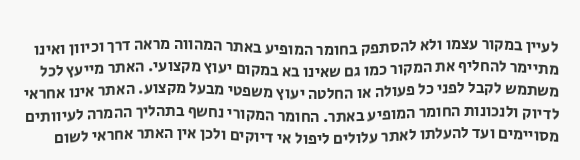לעיין במקור עצמו ולא להסתפק בחומר המופיע באתר המהווה מראה דרך וכיוון ואינו מתיימר להחליף את המקור כמו גם שאינו בא במקום יעוץ מקצועי. האתר מייעץ לכל משתמש לקבל לפני כל פעולה או החלטה יעוץ משפטי מבעל מקצוע. האתר אינו אחראי לדיוק ולנכונות החומר המופיע באתר. החומר המקורי נחשף בתהליך ההמרה לעיוותים מסויימים ועד להעלתו לאתר עלולים ליפול אי דיוקים ולכן אין האתר אחראי לשום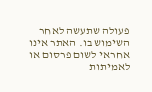פעולה שתעשה לאחר השימוש בו. האתר אינו אחראי לשום פרסום או לאמיתות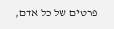פרטים של כל אדם,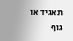תאגיד או גוף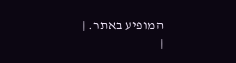המופיע באתר. |
|